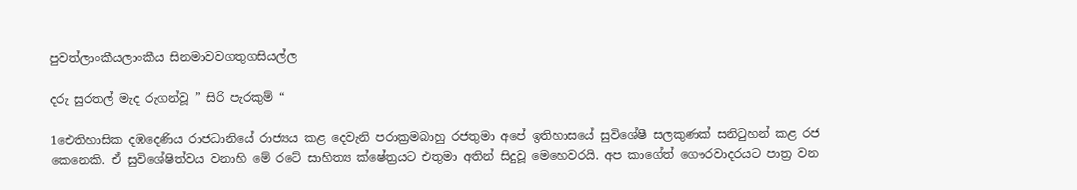පුවත්ලාංකීයලාංකීය සිනමාවවගතුගසියල්ල

දරු සුරතල් මැද රුගන්වූ ” සිරි පැරකුම් “

1ඓතිහාසික දඹදෙණිය රාජධානියේ රාජ්‍යය කළ දෙවැනි පරාක්‍රමබාහු රජතුමා අපේ ඉතිහාසයේ සුවිශේෂී සලකුණක් සනිටුහන් කළ රජ කෙනෙකි. ඒ සුවිශේෂිත්වය වනාහි මේ රටේ සාහිත්‍ය ක්ෂේත්‍රයට එතුමා අතින් සිදුවූ මෙහෙවරයි. අප කාගේත් ගෞරවාදරයට පාත්‍ර වන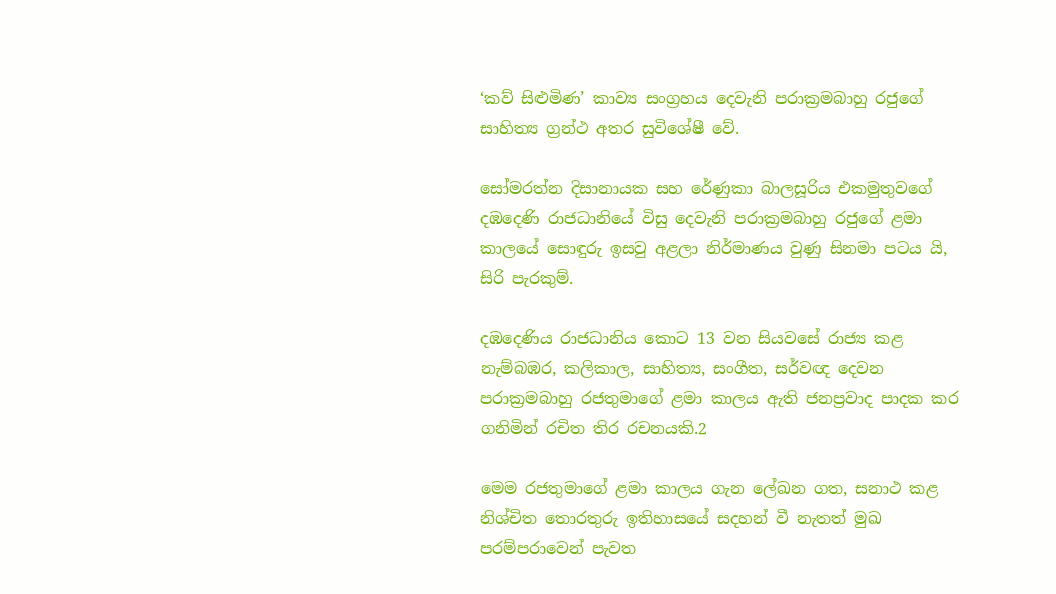‘කව් සිළුමිණ’ කාව්‍ය සංග්‍රහය දෙවැනි පරාක්‍රමබාහු රජුගේ සාහිත්‍ය ග්‍රන්ථ අතර සුවිශේෂී වේ.

සෝමරත්න දිසානායක සහ රේණුකා බාලසූරිය එකමුතුවගේ දඹදෙණි රාජධානියේ විසු දෙවැනි පරාක්‍රමබාහු රජුගේ ළමා කාලයේ සොඳුරු ඉසවු අළලා නිර්මාණය වුණු සිනමා පටය යි, සිරි පැරකුම්.

දඹදෙණිය රාජධානිය කොට 13 වන සියවසේ රාජ්‍ය කළ නැම්බඹර, කලිකාල, සාහිත්‍ය, සංගීත, සර්වඥ දෙවන පරාක්‍රමබාහු රජතුමාගේ ළමා කාලය ඇති ජනප්‍රවාද පාදක කර ගනිමින් රචිත තිර රචනයකි.2

මෙම රජතුමාගේ ළමා කාලය ගැන ලේඛන ගත, සනාථ කළ නිශ්චිත තොරතුරු ඉතිහාසයේ සදහන් වී නැතත් මුඛ පරම්පරාවෙන් පැවත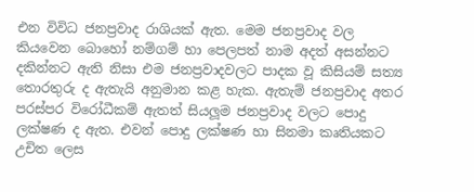එන විවිධ ජනප්‍රවාද රාශියක් ඇත. මෙම ජනප්‍රවාද වල කියවෙන බොහෝ නම්ගම් හා පෙලපත් නාම අදත් අසන්නට දකින්නට ඇති නිසා එම ජනප්‍රවාදවලට පාදක වූ කිසියම් සත්‍ය තොරතුරු ද ඇතැයි අනුමාන කළ හැක. ඇතැම් ජනප්‍රවාද අතර පරස්පර විරෝධීකම් ඇතත් සියලූම ජනප්‍රවාද වලට පොදු ලක්ෂණ ද ඇත. එවන් පොදු ලක්ෂණ හා සිනමා කෘතියකට උචිත ලෙස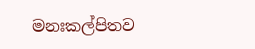මනඃකල්පිතව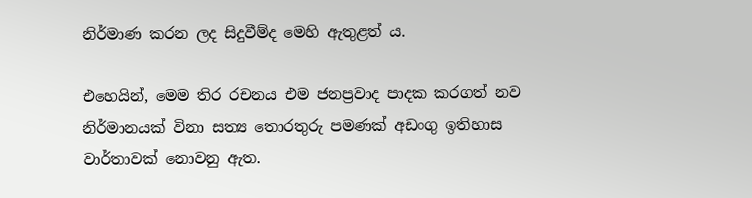නිර්මාණ කරන ලද සිදුවීම්ද මෙහි ඇතුළත් ය.

එහෙයින්, මෙම තිර රචනය එම ජනප්‍රවාද පාදක කරගත් නව නිර්මානයක් විනා සත්‍ය තොරතුරු පමණක් අඩංගු ඉතිහාස වාර්තාවක් නොවනු ඇත.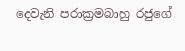දෙවැනි පරාක්‍රමබාහු රජුගේ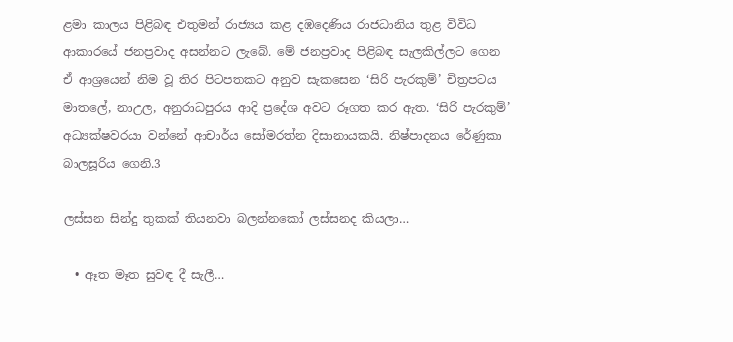ළමා කාලය පිළිබඳ එතුමන් රාජ්‍යය කළ දඹදෙණිය රාජධානිය තුළ විවිධ ආකාරයේ ජනප්‍රවාද අසන්නට ලැබේ. මේ ජනප්‍රවාද පිළිබඳ සැලකිල්ලට ගෙන ඒ ආශ්‍රයෙන් නිම වූ තිර පිටපතකට අනුව සැකසෙන ‘සිරි පැරකුම්’ චිත්‍රපටය මාතලේ, නාඋල, අනුරාධපුරය ආදි ප්‍රදේශ අවට රූගත කර ඇත. ‘සිරි පැරකුම්’ අධ්‍යක්ෂවරයා වන්නේ ආචාර්ය සෝමරත්න දිසානායකයි. නිෂ්පාදනය රේණුකා බාලසූරිය ගෙනි.3

ලස්සන සින්දු තුකක් තියනවා බලන්නකෝ ලස්සනද කියලා…

  • ඈත මෑත සුවඳ දී සැලී…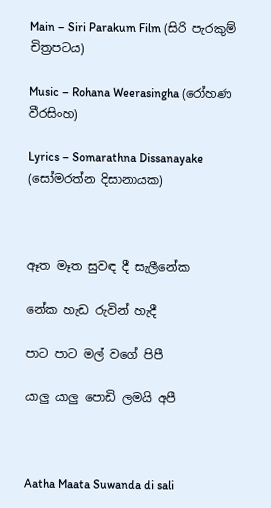Main – Siri Parakum Film (සිරි පැරකුම් චිත්‍රපටය)

Music – Rohana Weerasingha (රෝහණ වීරසිංහ)

Lyrics – Somarathna Dissanayake (සෝමරත්න දිසානායක)



ඈත මෑත සුවඳ දී සැලීනේක

නේක හැඩ රුවින් හැදී

පාට පාට මල් වගේ පිපී

යාලු යාලු පොඩි ලමයි අපී



Aatha Maata Suwanda di sali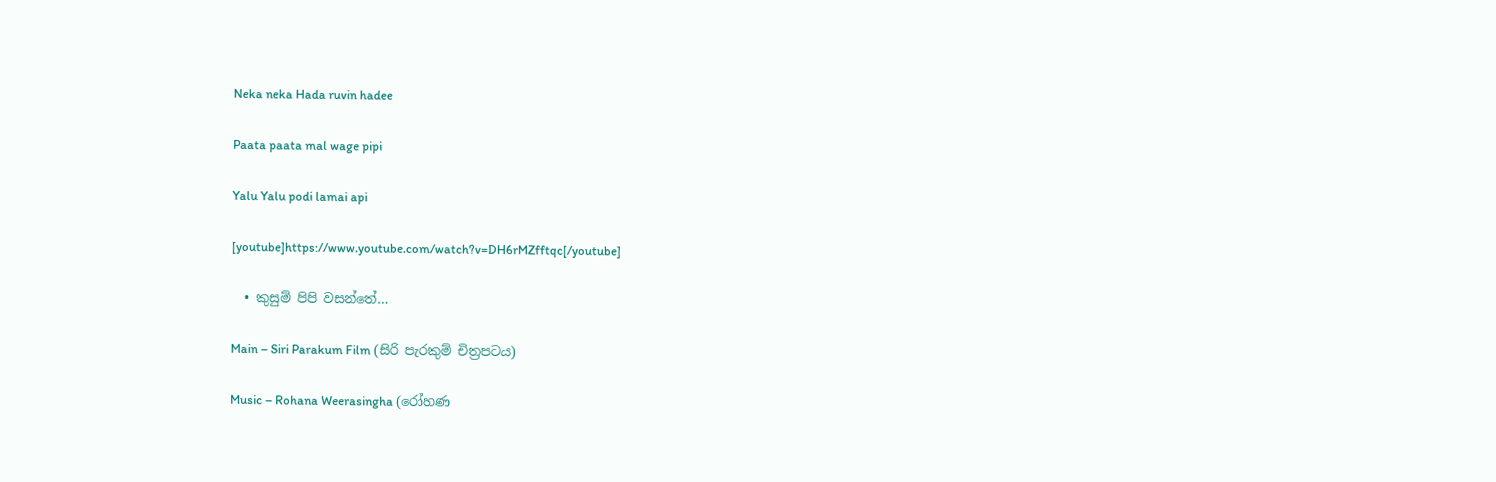Neka neka Hada ruvin hadee

Paata paata mal wage pipi

Yalu Yalu podi lamai api

[youtube]https://www.youtube.com/watch?v=DH6rMZfftqc[/youtube]

  • කුසුම් පිපි වසන්තේ…

Main – Siri Parakum Film (සිරි පැරකුම් චිත්‍රපටය)

Music – Rohana Weerasingha (රෝහණ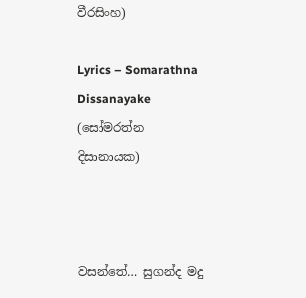වීරසිංහ)

Lyrics – Somarathna Dissanayake (සෝමරත්න දිසානායක)



වසන්තේ… සුගන්ද මදු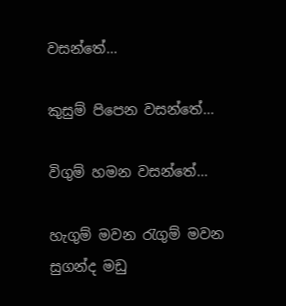වසන්තේ…

කුසුම් පිපෙන වසන්තේ…

විගුම් හමන වසන්තේ…

හැගුම් මවන රැගුම් මවන සුගන්ද මඩු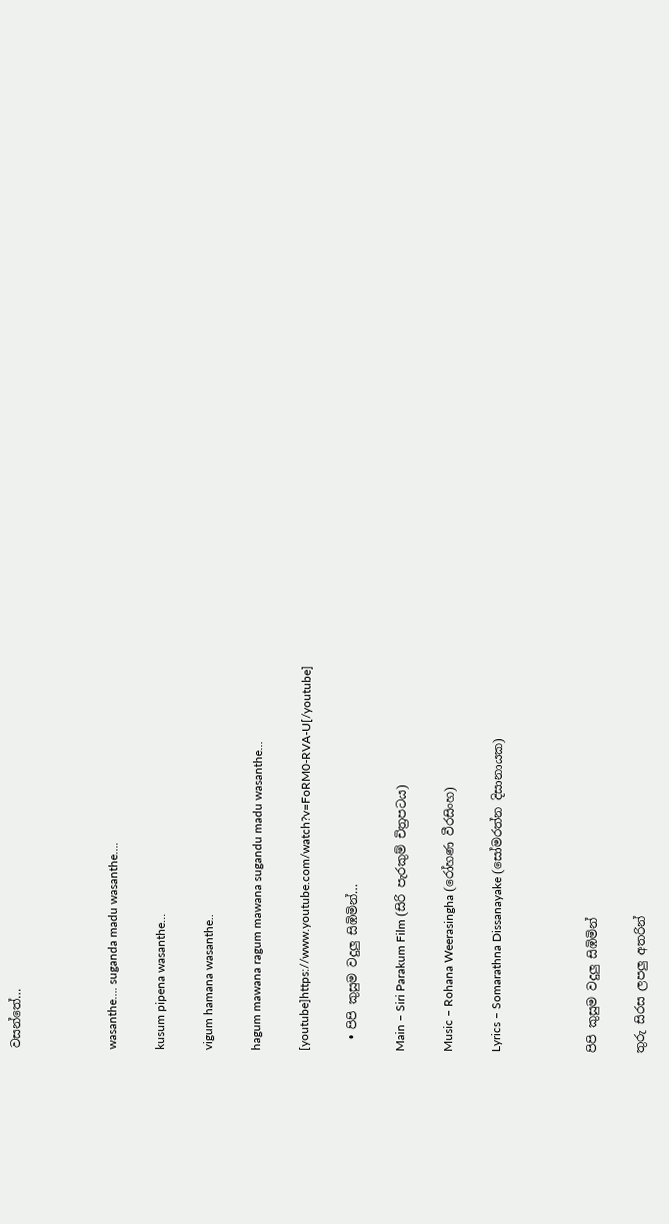වසන්තේ…



wasanthe…. suganda madu wasanthe….

kusum pipena wasanthe…

vigum hamana wasanthe..

hagum mawana ragum mawana sugandu madu wasanthe…

[youtube]https://www.youtube.com/watch?v=FoRM0-RVA-U[/youtube]

  • පිපි කුසුම වදුලු සිඹිමින්…

Main – Siri Parakum Film (සිරි පැරකුම් චිත්‍රපටය)

Music – Rohana Weerasingha (රෝහණ වීරසිංහ)

Lyrics – Somarathna Dissanayake (සෝමරත්න දිසානායක)



පිපි කුසුම වදුලු සිඹිමින්

තුරු සිරස ලපලු අතරින්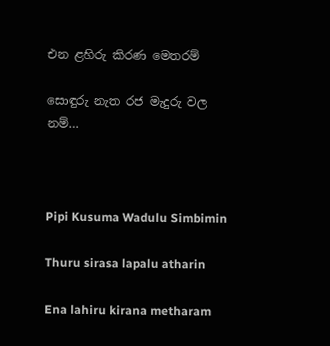එන ළහිරු කිරණ මෙතරම්

සොඳුරු නැත රජ මැදුරු වල නම්…



Pipi Kusuma Wadulu Simbimin

Thuru sirasa lapalu atharin

Ena lahiru kirana metharam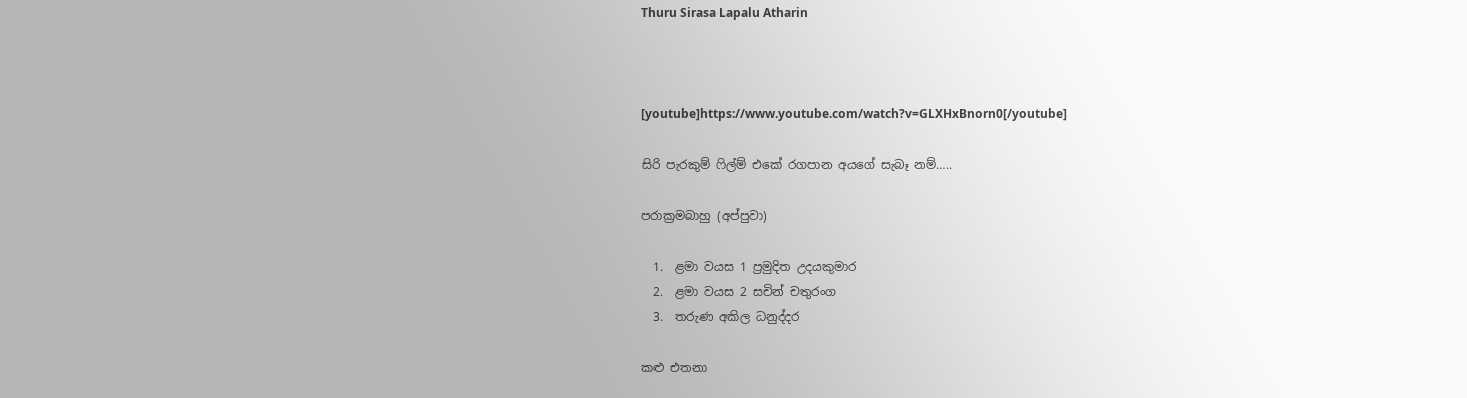Thuru Sirasa Lapalu Atharin



[youtube]https://www.youtube.com/watch?v=GLXHxBnorn0[/youtube]

සිරි පැරකුම් ෆිල්ම් එකේ රගපාන අයගේ සැබෑ නම්…..

පරාක්‍රමබාහු (අප්පුවා)

  1.  ළමා වයස 1 ප්‍රමුදිත උදයකුමාර
  2.  ළමා වයස 2 සචින් චතුරංග
  3.  තරුණ අකිල ධනුද්දර

කළු එතනා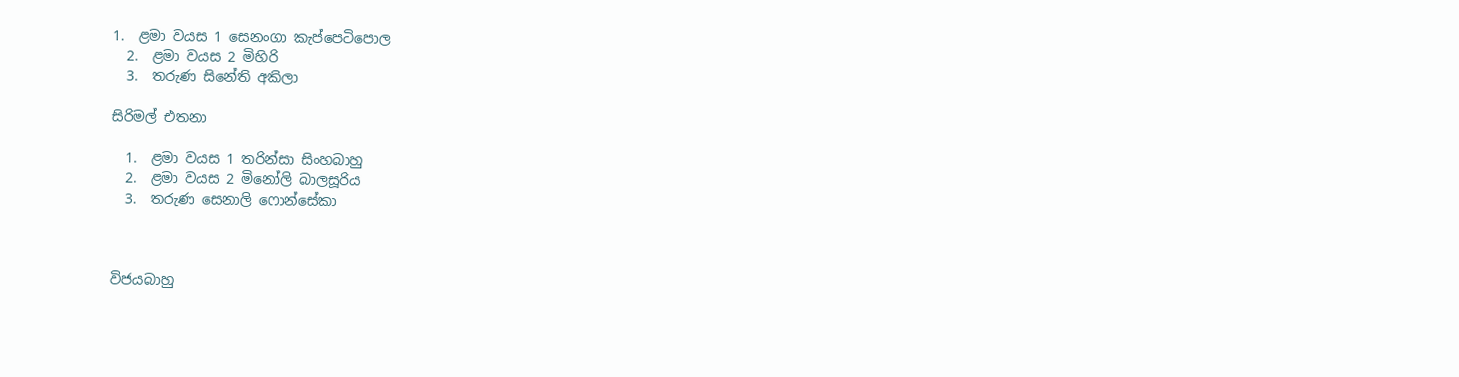1.  ළමා වයස 1 සෙනංගා කැප්පෙටිපොල
  2.  ළමා වයස 2 මිහිරි
  3.  තරුණ සිනේති අකිලා

සිරිමල් එතනා

  1.  ළමා වයස 1 තරින්සා සිංහබාහු
  2.  ළමා වයස 2 මිනෝලි බාලසූරිය
  3.  තරුණ සෙනාලි ෆොන්සේකා



විජයබාහු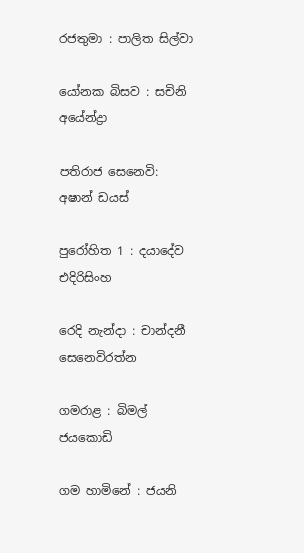රජතුමා : පාලිත සිල්වා

යෝනක බිසව : සචිනි අයේන්ද්‍රා

පතිරාජ සෙනෙවි: අෂාන් ඩයස්

පුරෝහිත 1 : දයාදේව එදිරිසිංහ

රෙදි නැන්දා : චාන්දනී සෙනෙවිරත්න

ගමරාළ : බිමල් ජයකොඩි

ගම හාමිනේ : ජයනි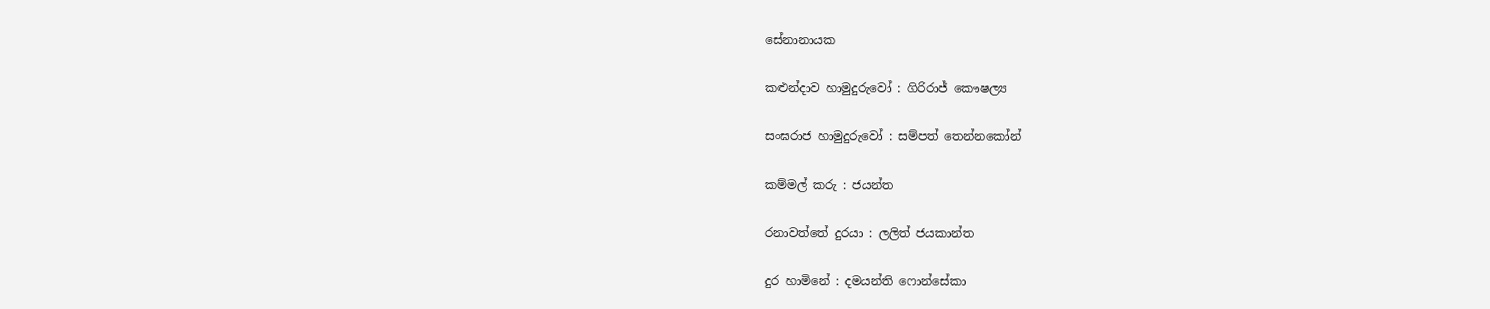සේනානායක

කළුන්දාව හාමුදුරුවෝ : ගිරිරාජ් කෞෂල්‍ය

සංඝරාජ හාමුදුරුවෝ : සම්පත් තෙන්නකෝන්

කම්මල් කරු : ජයන්ත

රනාවත්තේ දුරයා : ලලිත් ජයකාන්ත

දුර හාමිනේ : දමයන්ති ෆොන්සේකා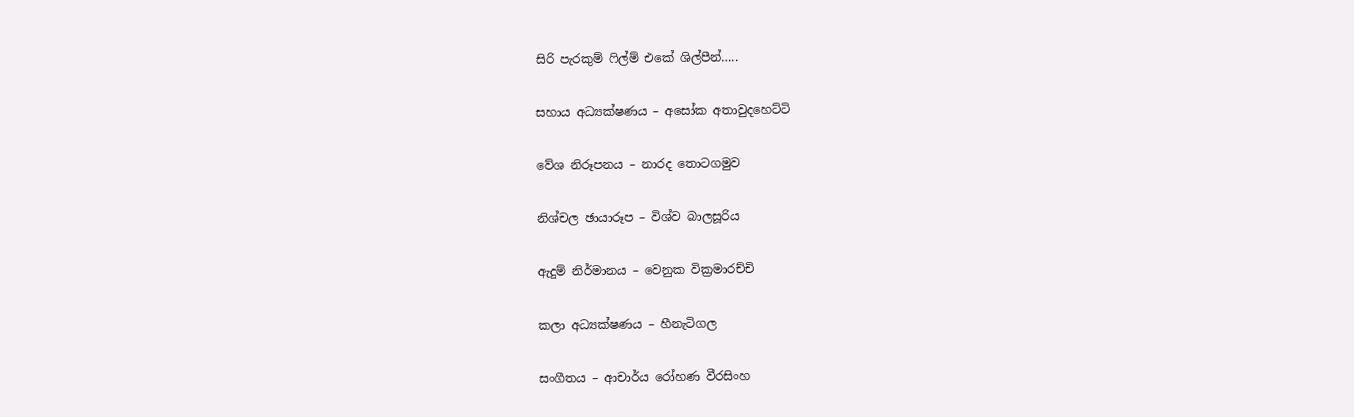සිරි පැරකුම් ෆිල්ම් එකේ ශිල්පීන්…..

සහාය අධ්‍යක්ෂණය – අසෝක අතාවුදහෙට්ටි

වේශ නිරූපනය – නාරද තොටගමුව

නිශ්චල ඡායාරූප – විශ්ව බාලසූරිය

ඇදුම් නිර්මානය – වෙනුක වික්‍රමාරච්චි

කලා අධ්‍යක්ෂණය – හීනැටිගල

සංගීතය – ආචාර්ය රෝහණ වීරසිංහ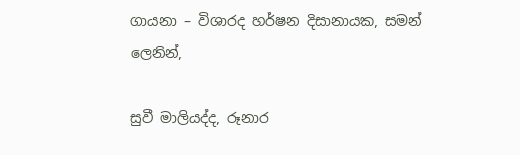ගායනා – විශාරද හර්ෂන දිසානායක, සමන් ලෙනින්,

සුවී මාලියද්ද, රූනාර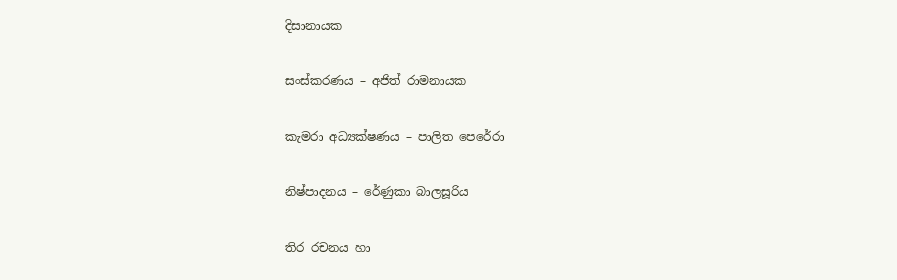දිසානායක

සංස්කරණය – අජිත් රාමනායක

කැමරා අධ්‍යක්ෂණය – පාලිත පෙරේරා

නිෂ්පාදනය – රේණුකා බාලසූරිය

තිර රචනය හා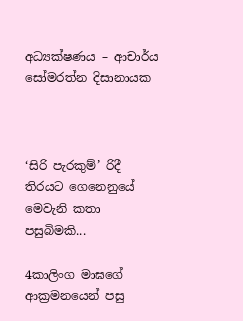අධ්‍යක්ෂණය – ආචාර්ය සෝමරත්න දිසානායක



‘සිරි පැරකුම්’ රිදී තිරයට ගෙනෙනුයේ මෙවැනි කතා පසුබිමකි...

4කාලිංග මාඝගේ ආක්‍රමනයෙන් පසු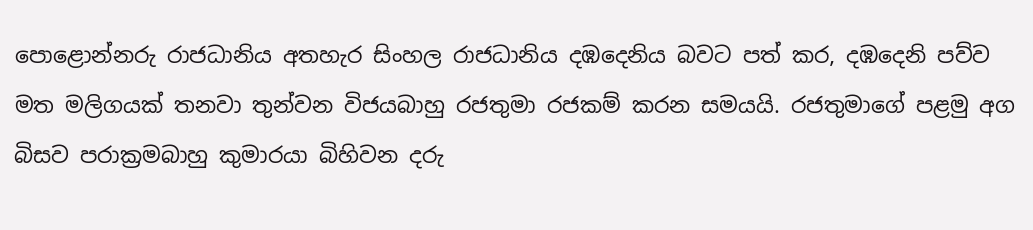පොළොන්නරු රාජධානිය අතහැර සිංහල රාජධානිය දඹදෙනිය බවට පත් කර, දඹදෙනි පව්ව මත මලිගයක් තනවා තුන්වන විජයබාහු රජතුමා රජකම් කරන සමයයි. රජතුමාගේ පළමු අග බිසව පරාක්‍රමබාහු කුමාරයා බිහිවන දරු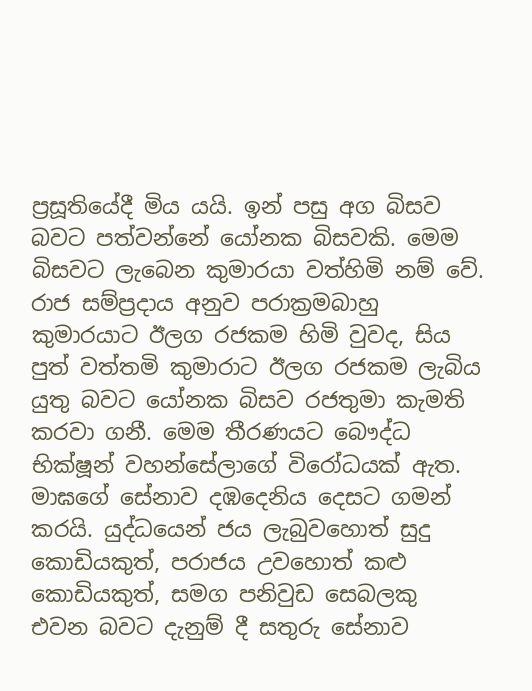ප්‍රසූතියේදී මිය යයි. ඉන් පසු අග බිසව බවට පත්වන්නේ යෝනක බිසවකි. මෙම බිසවට ලැබෙන කුමාරයා වත්හිමි නම් වේ. රාජ සම්ප්‍රදාය අනුව පරාක්‍රමබාහු කුමාරයාට ඊලග රජකම හිමි වුවද, සිය පුත් වත්තමි කුමාරාට ඊලග රජකම ලැබිය යුතු බවට යෝනක බිසව රජතුමා කැමති කරවා ගනී. මෙම තීරණයට බෞද්ධ භික්ෂූන් වහන්සේලාගේ විරෝධයක් ඇත. මාඝගේ සේනාව දඹදෙනිය දෙසට ගමන් කරයි. යුද්ධයෙන් ජය ලැබුවහොත් සුදු කොඩියකුත්, පරාජය උවහොත් කළු කොඩියකුත්, සමග පනිවුඩ සෙබලකු එවන බවට දැනුම් දී සතුරු සේනාව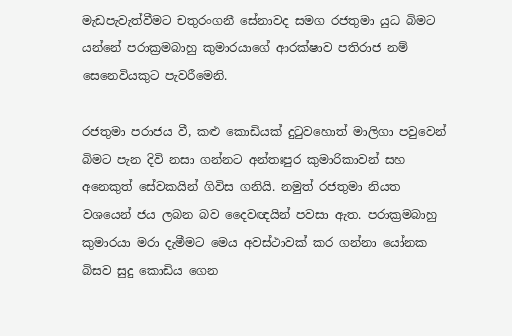මැඩපැවැත්වීමට චතුරංගනී සේනාවද සමග රජතුමා යුධ බිමට යන්නේ පරාක්‍රමබාහු කුමාරයාගේ ආරක්ෂාව පතිරාජ නම් සෙනෙවියකුට පැවරීමෙනි.

රජතුමා පරාජය වී, කළු කොඩියක් දුටුවහොත් මාලිගා පවුවෙන් බිමට පැන දිවි නසා ගන්නට අන්තඃපුර කුමාරිකාවන් සහ අනෙකුත් සේවකයින් ගිවිස ගනියි. නමුත් රජතුමා නියත වශයෙන් ජය ලබන බව දෛවඥයින් පවසා ඇත. පරාක්‍රමබාහු කුමාරයා මරා දැමීමට මෙය අවස්ථාවක් කර ගන්නා යෝනක බිසව සුදු කොඩිය ගෙන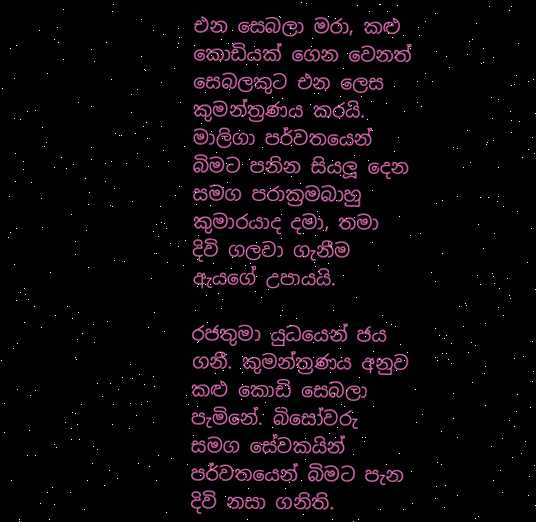එන සෙබලා මරා, කළු කොඩියක් ගෙන වෙනත් සෙබලකුට එන ලෙස කුමන්ත්‍රණය කරයි. මාලිගා පර්වතයෙන් බිමට පනින සියලූ දෙන සමග පරාක්‍රමබාහු කුමාරයාද දමා, තමා දිවි ගලවා ගැනීම ඇයගේ උපායයි.

රජතුමා යුධයෙන් ජය ගනී. කුමන්ත්‍රණය අනුව කළු කොඩි සෙබලා පැමිනේ. බිසෝවරු සමග සේවකයින් පර්වතයෙන් බිමට පැන දිවි නසා ගනිති.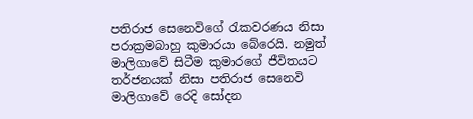පතිරාජ සෙනෙවිගේ රැකවරණය නිසා පරාක්‍රමබාහු කුමාරයා බේරෙයි. නමුත් මාලිගාවේ සිටීම කුමාරගේ ජීවිතයට තර්ජනයක් නිසා පතිරාජ සෙනෙවි මාලිගාවේ රෙදි සෝදන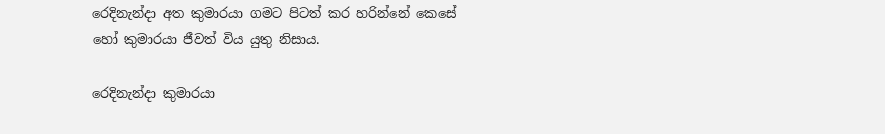රෙදිනැන්දා අත කුමාරයා ගමට පිටත් කර හරින්නේ කෙසේ හෝ කුමාරයා ජීවත් විය යුතු නිසාය.

රෙදිනැන්දා කුමාරයා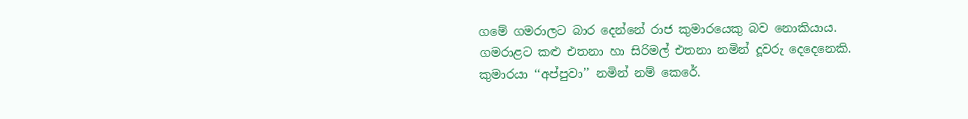ගමේ ගමරාලට බාර දෙන්නේ රාජ කුමාරයෙකු බව නොකියාය. ගමරාළට කළු එතනා හා සිරිමල් එතනා නමින් දූවරු දෙදෙනෙකි. කුමාරයා ‘‘අප්පුවා’’ නමින් නම් කෙරේ.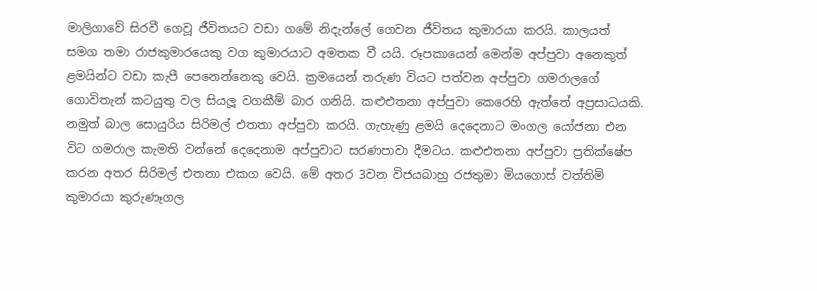මාලිගාවේ සිරවී ගෙවූ ජීවිතයට වඩා ගමේ නිදැන්ලේ ගෙවන ජීවිතය කුමාරයා කරයි. කාලයත් සමග තමා රාජකුමාරයෙකු වග කුමාරයාට අමතක වී යයි. රූපකායෙන් මෙන්ම අප්පුවා අනෙකුත් ළමයින්ට වඩා කැපී පෙනෙන්නෙකු වෙයි. ක්‍රමයෙන් තරුණ වියට පත්වන අප්පුවා ගමරාලගේ ගොවිතැන් කටයුතු වල සියලූ වගකීම් බාර ගනියි. කළුඑතනා අප්පුවා කෙරෙහි ඇත්තේ අප්‍රසාධයකි. නමුත් බාල සොයුරිය සිරිමල් එතතා අප්පුවා කරයි. ගැහැණු ළමයි දෙදෙනාට මංගල යෝජනා එන විට ගමරාල කැමති වන්නේ දෙදෙනාම අප්පුවාට සරණපාවා දීමටය. කළුඑතනා අප්පුවා ප්‍රතික්ෂේප කරන අතර සිරිමල් එතනා එකග වෙයි. මේ අතර 3වන විජයබාහු රජතුමා මියගොස් වත්තිමි කුමාරයා කුරුණෑගල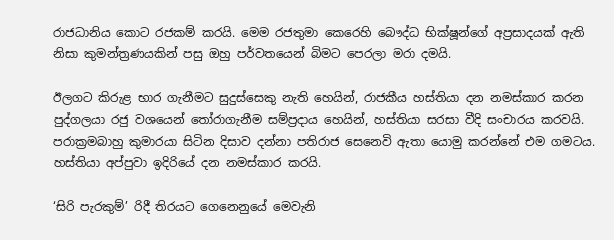රාජධානිය කොට රජකම් කරයි. මෙම රජතුමා කෙරෙහි බෞද්ධ භික්ෂූන්ගේ අප්‍රසාදයක් ඇති නිසා කුමන්ත්‍රණයකින් පසු ඔහු පර්වතයෙන් බිමට පෙරලා මරා දමයි.

ඊලගට කිරුළ භාර ගැනීමට සුදුස්සෙකු නැති හෙයින්, රාජකීය හස්තියා දන නමස්කාර කරන පුද්ගලයා රජු වශයෙන් තෝරාගැනීම සම්ප්‍රදාය හෙයින්, හස්තියා සරසා වීදි සංචාරය කරවයි. පරාක්‍රමබාහු කුමාරයා සිටින දිසාව දන්නා පතිරාජ සෙනෙවි ඇතා යොමු කරන්නේ එම ගමටය. හස්තියා අප්පුවා ඉදිරියේ දන නමස්කාර කරයි.

‘සිරි පැරකුම්’ රිදී තිරයට ගෙනෙනුයේ මෙවැනි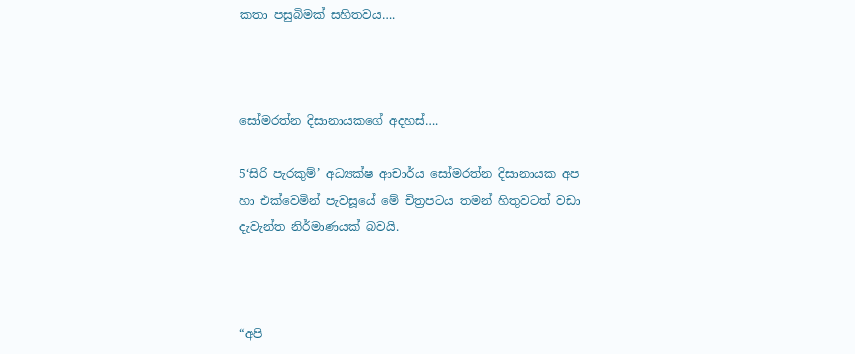කතා පසුබිමක් සහිතවය….



සෝමරත්න දිසානායකගේ අදහස්….

5‘සිරි පැරකුම්’ අධ්‍යක්ෂ ආචාර්ය සෝමරත්න දිසානායක අප හා එක්වෙමින් පැවසූයේ මේ චිත්‍රපටය තමන් හිතුවටත් වඩා දැවැන්ත නිර්මාණයක් බවයි.



“අපි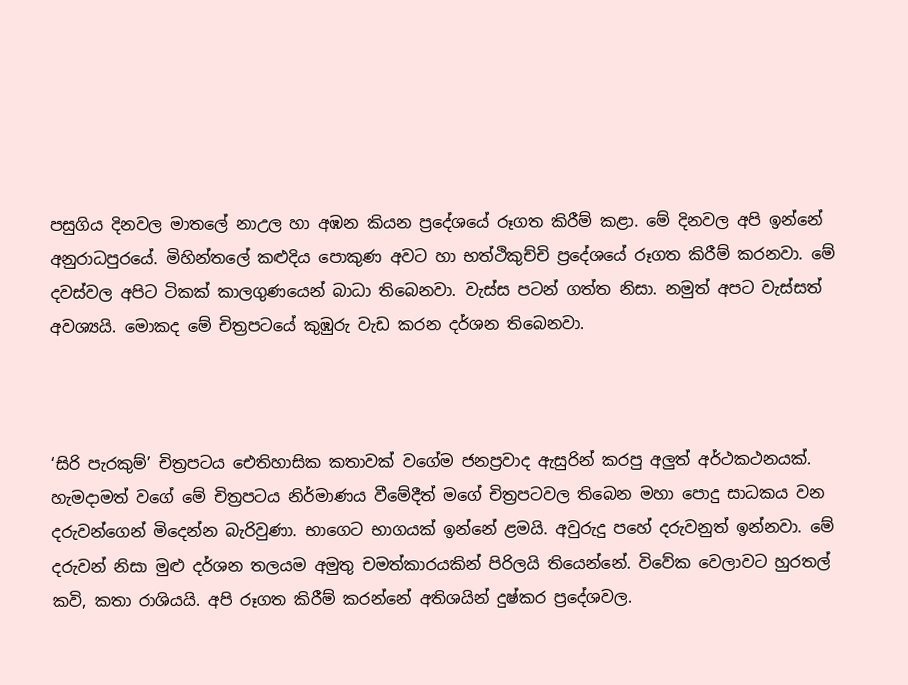පසුගිය දිනවල මාතලේ නාඋල හා අඹන කියන ප්‍රදේශයේ රූගත කිරීම් කළා. මේ දිනවල අපි ඉන්නේ අනුරාධපුරයේ. මිහින්තලේ කළුදිය පොකුණ අවට හා භත්ථිකුච්චි ප්‍රදේශයේ රූගත කිරීම් කරනවා. මේ දවස්වල අපිට ටිකක් කාලගුණයෙන් බාධා තිබෙනවා. වැස්ස පටන් ගත්ත නිසා. නමුත් අපට වැස්සත් අවශ්‍යයි. මොකද මේ චිත්‍රපටයේ කුඹුරු වැඩ කරන දර්ශන තිබෙනවා.



‘සිරි පැරකුම්’ චිත්‍රපටය ඓතිහාසික කතාවක් වගේම ජනප්‍රවාද ඇසුරින් කරපු අලුත් අර්ථකථනයක්. හැමදාමත් වගේ මේ චිත්‍රපටය නිර්මාණය වීමේදීත් මගේ චිත්‍රපටවල තිබෙන මහා පොදු සාධකය වන දරුවන්ගෙන් මිදෙන්න බැරිවුණා. භාගෙට භාගයක් ඉන්නේ ළමයි. අවුරුදු පහේ දරුවනුත් ඉන්නවා. මේ දරුවන් නිසා මුළු දර්ශන තලයම අමුතු චමත්කාරයකින් පිරිලයි තියෙන්නේ. විවේක වෙලාවට හුරතල් කවි, කතා රාශියයි. අපි රූගත කිරීම් කරන්නේ අතිශයින් දුෂ්කර ප්‍රදේශවල.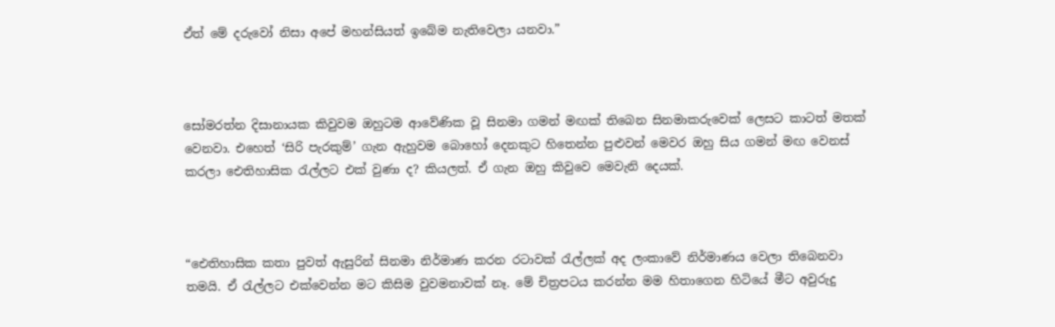ඒත් මේ දරුවෝ නිසා අපේ මහන්සියත් ඉබේම නැතිවෙලා යනවා.”



සෝමරත්න දිසානායක කිවුවම ඔහුටම ආවේණික වූ සිනමා ගමන් මඟක් තිබෙන සිනමාකරුවෙක් ලෙසට කාටත් මතක් වෙනවා. එහෙත් ‘සිරි පැරකුම්’ ගැන ඇහුවම බොහෝ දෙනකුට හිතෙන්න පුළුවන් මෙවර ඔහු සිය ගමන් මඟ වෙනස් කරලා ඓතිහාසික රැල්ලට එක් වුණා ද? කියලත්. ඒ ගැන ඔහු කිවුවෙ මෙවැනි දෙයක්.



“ඓතිහාසික කතා පුවත් ඇසුරින් සිනමා නිර්මාණ කරන රටාවක් රැල්ලක් අද ලංකාවේ නිර්මාණය වෙලා තිබෙනවා තමයි. ඒ රැල්ලට එක්වෙන්න මට කිසිම වුවමනාවක් නෑ. මේ චිත්‍රපටය කරන්න මම හිතාගෙන හිටියේ මීට අවුරුදු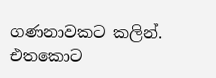ගණනාවකට කලින්. එතකොට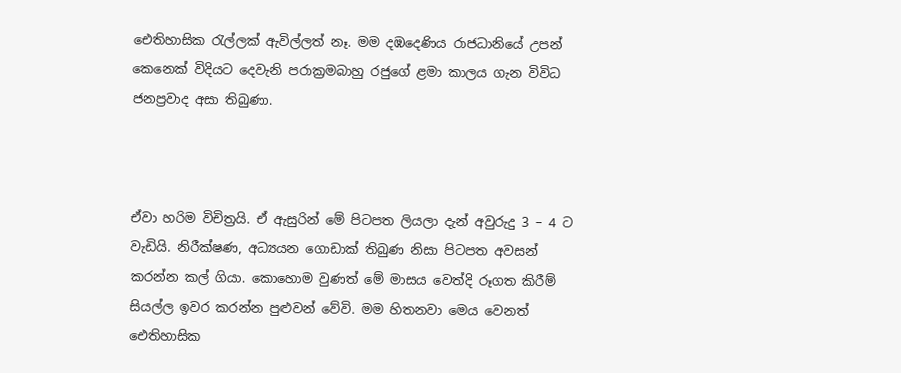ඓතිහාසික රැල්ලක් ඇවිල්ලත් නෑ. මම දඹදෙණිය රාජධානියේ උපන් කෙනෙක් විදියට දෙවැනි පරාක්‍රමබාහු රජුගේ ළමා කාලය ගැන විවිධ ජනප්‍රවාද අසා තිබුණා.



ඒවා හරිම විචිත්‍රයි. ඒ ඇසුරින් මේ පිටපත ලියලා දැන් අවුරුදු 3 – 4 ට වැඩියි. නිරීක්ෂණ, අධ්‍යයන ගොඩාක් තිබුණ නිසා පිටපත අවසන් කරන්න කල් ගියා. කොහොම වුණත් මේ මාසය වෙත්දි රූගත කිරීම් සියල්ල ඉවර කරන්න පුළුවන් වේවි. මම හිතනවා මෙය වෙනත් ඓතිහාසික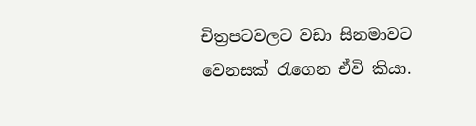චිත්‍රපටවලට වඩා සිනමාවට වෙනසක් රැගෙන ඒවි කියා.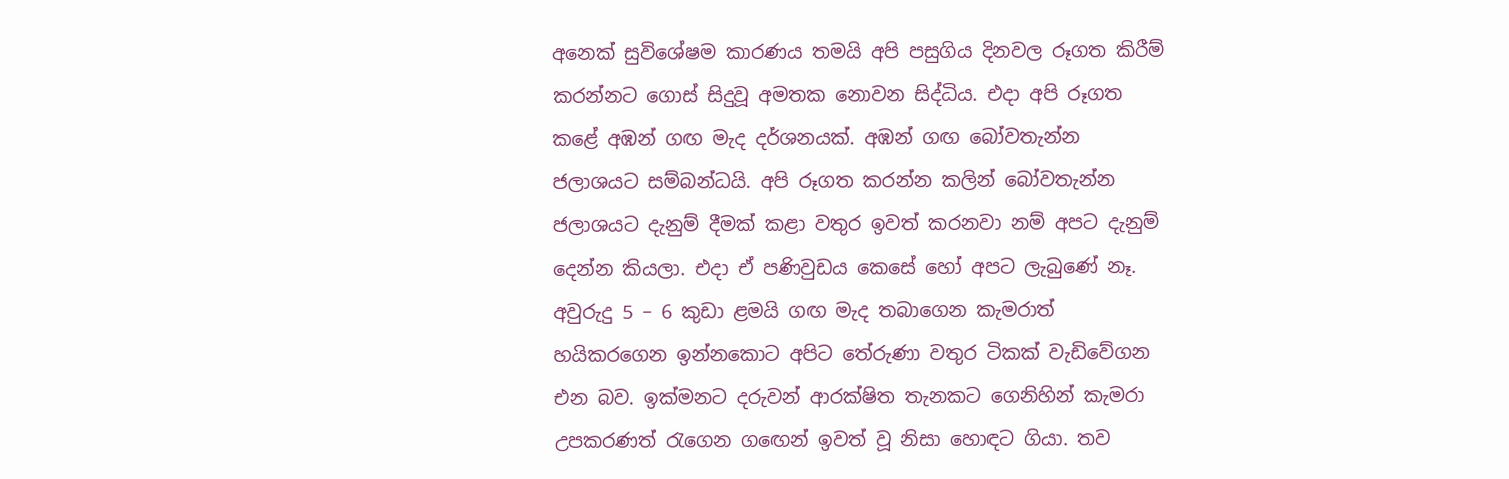අනෙක් සුවිශේෂම කාරණය තමයි අපි පසුගිය දිනවල රූගත කිරීම් කරන්නට ගොස් සිදුවූ අමතක නොවන සිද්ධිය. එදා අපි රූගත කළේ අඹන් ගඟ මැද දර්ශනයක්. අඹන් ගඟ බෝවතැන්න ජලාශයට සම්බන්ධයි. අපි රූගත කරන්න කලින් බෝවතැන්න ජලාශයට දැනුම් දීමක් කළා වතුර ඉවත් කරනවා නම් අපට දැනුම් දෙන්න කියලා. එදා ඒ පණිවුඩය කෙසේ හෝ අපට ලැබුණේ නෑ. අවුරුදු 5 – 6 කුඩා ළමයි ගඟ මැද තබාගෙන කැමරාත් හයිකරගෙන ඉන්නකොට අපිට තේරුණා වතුර ටිකක් වැඩිවේගන එන බව. ඉක්මනට දරුවන් ආරක්ෂිත තැනකට ගෙනිහින් කැමරා උපකරණත් රැගෙන ගඟෙන් ඉවත් වූ නිසා හොඳට ගියා. තව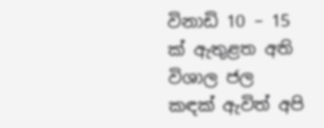විනාඩි 10 – 15 ක් ඇතුළත අති විශාල ජල කඳක් ඇවිත් අපි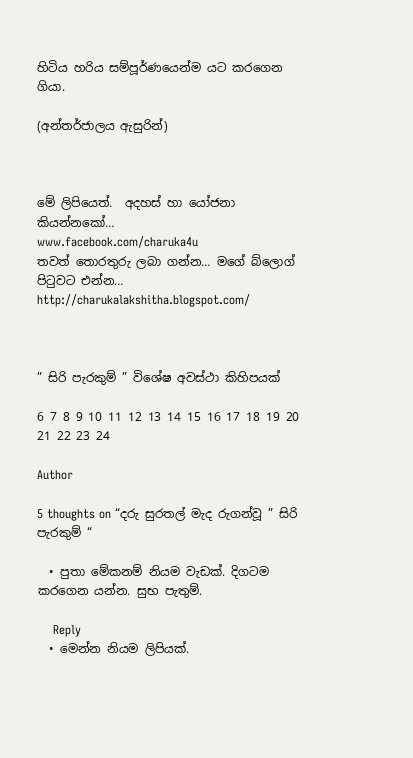හිටිය හරිය සම්පූර්ණයෙන්ම යට කරගෙන ගියා.

(අන්තර්ජාලය ඇසුරින්)



මේ ලිපියෙත්.  අදහස් හා යෝජනා කියන්නකෝ…
www.facebook.com/charuka4u
තවත් තොරතුරු ලබා ගන්න… මගේ බ්ලොග් පිටුවට එන්න…
http://charukalakshitha.blogspot.com/



” සිරි පැරකුම් ” විශේෂ අවස්ථා කිහිපයක්

6 7 8 9 10 11 12 13 14 15 16 17 18 19 20 21 22 23 24

Author

5 thoughts on “දරු සුරතල් මැද රුගන්වූ ” සිරි පැරකුම් “

  • පුතා මේකනම් නියම වැඩක්. දිගටම කරගෙන යන්න. සුභ පැතුම්.

    Reply
  • මෙන්න නියම ලිපියක්.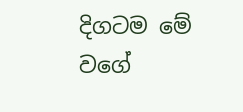දිගටම මේ වගේ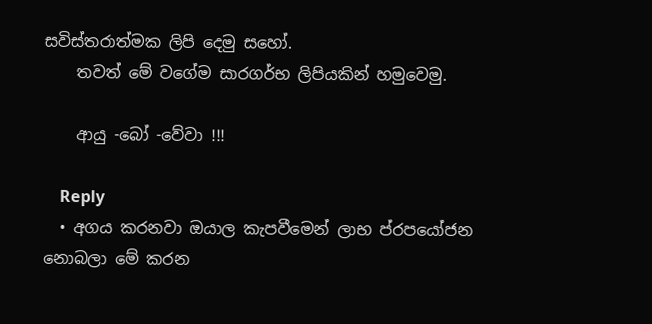සවිස්තරාත්මක ලිපි දෙමු සහෝ.
    තවත් මේ වගේම සාරගර්භ ලිපියකින් හමුවෙමු.

    ආයු -බෝ -වේවා !!!

    Reply
  • අගය කරනවා ඔයාල කැපවීමෙන් ලාභ ප්රපයෝජන නොබලා මේ කරන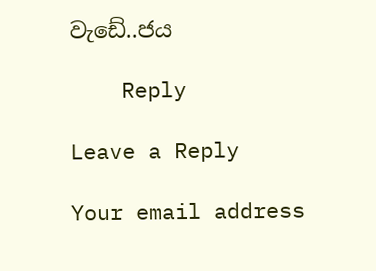වැඩේ..ජය

    Reply

Leave a Reply

Your email address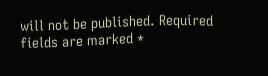will not be published. Required fields are marked *